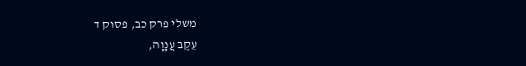משלי פרק כב, פסוק ד
עֵקֶב עֲנָוָה,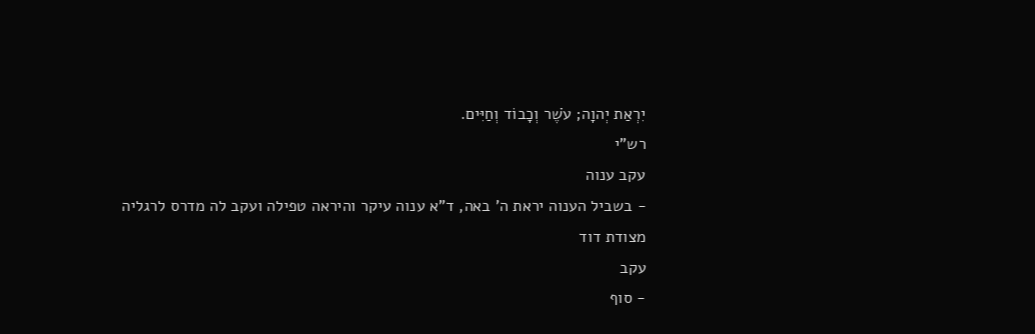יִרְאַת יְהוָה; עֹשֶׁר וְכָבוֹד וְחַיִּים.
רש"י
עקב ענוה
- בשביל הענוה יראת ה' באה, ד"א ענוה עיקר והיראה טפילה ועקב לה מדרס לרגליה
מצודת דוד
עקב
- סוף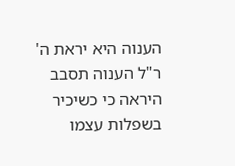הענוה היא יראת ה' ר"ל הענוה תסבב היראה כי כשיכיר בשפלות עצמו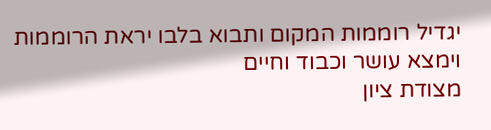יגדיל רוממות המקום ותבוא בלבו יראת הרוממות וימצא עושר וכבוד וחיים
מצודת ציון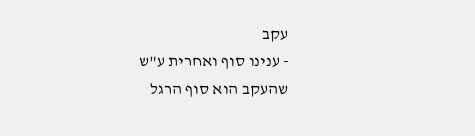עקב
- ענינו סוף ואחרית ע"ש שהעקב הוא סוף הרגל